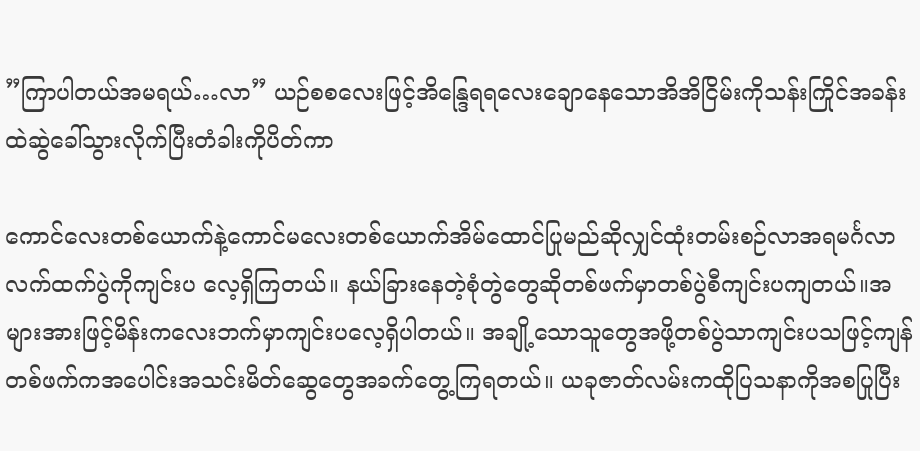”ကြာပါတယ်အမရယ်…လာ” ယဉ်စစလေးဖြင့်အိန္ဒြေရရလေးချောနေသောအိအိငြိမ်းကိုသန်းကြိုင်အခန်းထဲဆွဲခေါ်သွားလိုက်ပြီးတံခါးကိုပိတ်ကာ

ကောင်လေးတစ်ယောက်နဲ့ကောင်မလေးတစ်ယောက်အိမ်ထောင်ပြုမည်ဆိုလျှင်ထုံးတမ်းစဉ်လာအရမင်္ဂလာလက်ထက်ပွဲကိုကျင်းပ လေ့ရှိကြတယ်။ နယ်ခြားနေတဲ့စုံတွဲတွေဆိုတစ်ဖက်မှာတစ်ပွဲစီကျင်းပကျတယ်။အများအားဖြင့်မိန်းကလေးဘက်မှာကျင်းပလေ့ရှိပါတယ်။ အချို့သောသူတွေအဖို့တစ်ပွဲသာကျင်းပသဖြင့်ကျန်တစ်ဖက်ကအပေါင်းအသင်းမိတ်ဆွေတွေအခက်တွေ့ကြရတယ်။ ယခုဇာတ်လမ်းကထိုပြသနာကိုအစပြုပြီး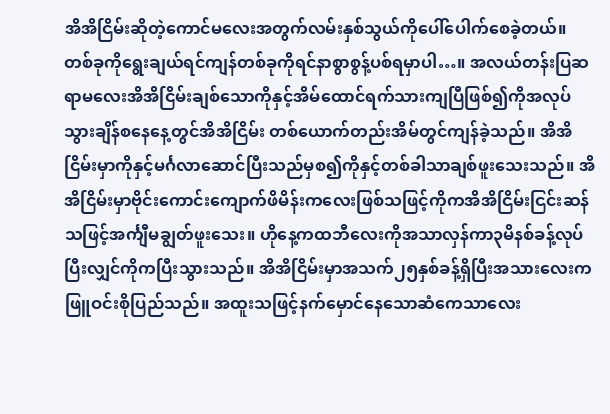အိအိငြိမ်းဆိုတဲ့ကောင်မလေးအတွက်လမ်းနှစ်သွယ်ကိုပေါ်ပေါက်စေခဲ့တယ်။ တစ်ခုကိုရွေးချယ်ရင်ကျန်တစ်ခုကိုရင်နာစွာစွန့်ပစ်ရမှာပါ…။ အလယ်တန်းပြဆရာမလေးအိအိငြိမ်းချစ်သောကိုနှင့်အိမ်ထောင်ရက်သားကျပြီဖြစ်၍ကိုအလုပ်သွားချိန်စနေနေ့တွင်အိအိငြိမ်း တစ်ယောက်တည်းအိမ်တွင်ကျန်ခဲ့သည်။ အိအိငြိမ်းမှာကိုနှင့်မင်္ဂလာဆောင်ပြီးသည်မှစ၍ကိုနှင့်တစ်ခါသာချစ်ဖူးသေးသည်။ အိအိငြိမ်းမှာဗိုင်းကောင်းကျောက်ဖိမိန်းကလေးဖြစ်သဖြင့်ကိုကအိအိငြိမ်းငြင်းဆန်သဖြင့်အင်္ကျီမချွတ်ဖူးသေး။ ဟိုနေ့ကထဘီလေးကိုအသာလှန်ကာ၃မိနစ်ခန့်လုပ်ပြီးလျှင်ကိုကပြီးသွားသည်။ အိအိငြိမ်းမှာအသက်၂၅နှစ်ခန့်ရှိပြီးအသားလေးကဖြူဝင်းစိုပြည်သည်။ အထူးသဖြင့်နက်မှောင်နေသောဆံကေသာလေး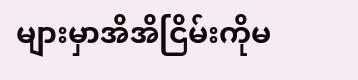များမှာအိအိငြိမ်းကိုမ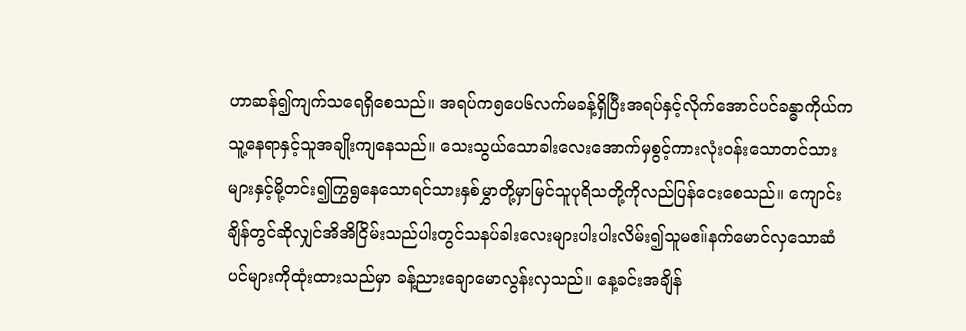ဟာဆန်၍ကျက်သရေရှိစေသည်။ အရပ်က၅ပေ၆လက်မခန့်ရှိပြီးအရပ်နှင့်လိုက်အောင်ပင်ခန္ဓာကိုယ်ကသူ့နေရာနှင့်သူအချိုးကျနေသည်။ သေးသွယ်သောခါးလေးအောက်မှစွင့်ကားလုံးဝန်းသောတင်သားများနှင့်မို့တင်း၍ကြွရွနေသောရင်သားနှစ်မွှာတို့မှာမြင်သူပုရိသတို့ကိုလည်ပြန်ငေးစေသည်။ ကျောင်းချိန်တွင်ဆိုလျှင်အိအိငြိမ်းသည်ပါးတွင်သနပ်ခါးလေးများပါးပါးလိမ်း၍သူမဧ။်နက်မောင်လှသောဆံပင်များကိုထုံးထားသည်မှာ ခန့်ညားချောမောလွန်းလှသည်။ နေ့ခင်းအချိန်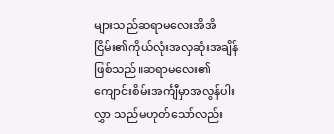များသည်ဆရာမလေးအိအိငြိမ်း၏ကိုယ်လုံးအလှဆုံးအချိန်ဖြစ်သည်။ဆရာမလေး၏ကျောင်းစိမ်းအင်္ကျီမှာအလွန်ပါးလွှာ သည်မဟုတ်သော်လည်း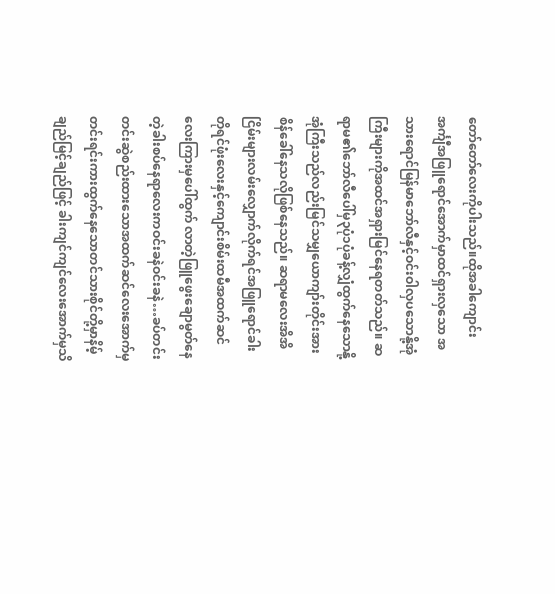တော်တော်လေးကိုပါးသည်။ထိုအခါကျောင်းအင်္ကျီအဖြူရောင်အောက်မှာထင်ရှားလှသော အသားရောင်မြန်မာဘော်လီနှင့်ဝင်းဝါလှပသောနို့အုံကြီးများကိုအထင်အရှားမြင်နေရတတ်သည်။ ဆရာမ၏ဘော်လီပေါ်မှ၃ပုံ၁ပုံခန့်လျှံထွက်နေသောနို့အုံကြီးသည်လည်းမြင်သမျှယောကျာ်းတိုင်းအားစိန်ခေါ်နေသလိုဖြစ်နေသည်။ ဆရာမလေးအိအိငြိမ်းများလမ်းလျှောက်လိုက်ရင်အဖြူရောင်ခါးတိုရင်ဖုံးလေးနှင့်ကျောင်းစိမ်းထမီအထက်ဆင်လေးကြားမှပေါ်ထွက် လာတဲ့ဖြူဖွေးချောမွတ်နေတဲ့ခါးစပ်နေရာလေးကဝင်းခနဲဝင်းခနဲ…ခပ်တင်းတင်းဆွဲစည်းထားသောအထက်ဆင်လေးအောက်မှတင်းရင်းကားထွက်နေသောတင်သားစိုင်တို့မှာနိမ့်ချည်မြင့်ချည်ဖြင့် ခါးကျင်ကျင်လေးအောက်မှသိ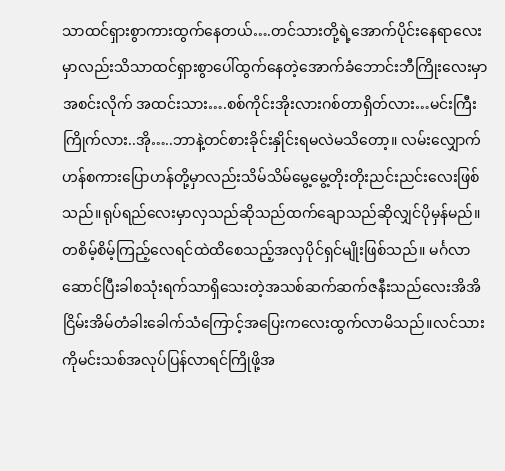သာထင်ရှားစွာကားထွက်နေတယ်….တင်သားတို့ရဲ့အောက်ပိုင်းနေရာလေးမှာလည်းသိသာထင်ရှားစွာပေါ်ထွက်နေတဲ့အောက်ခံဘောင်းဘီကြိုးလေးမှာအစင်းလိုက် အထင်းသား….စစ်ကိုင်းအိုးလားဂစ်တာရှိတ်လား…မင်းကြီးကြိုက်လား..အို…..ဘာနဲ့တင်စားခိုင်းနှိုင်းရမလဲမသိတော့။ လမ်းလျှောက်ဟန်စကားပြောဟန်တို့မှာလည်းသိမ်သိမ်မွေ့မွေ့တိုးတိုးညင်းညင်းလေးဖြစ်သည်။ရုပ်ရည်လေးမှာလှသည်ဆိုသည်ထက်ချောသည်ဆိုလျှင်ပိုမှန်မည်။ တစိမ့်စိမ့်ကြည့်လေရင်ထဲထိစေသည့်အလှပိုင်ရှင်မျိုးဖြစ်သည်။ မင်္ဂလာဆောင်ပြီးခါစသုံးရက်သာရှိသေးတဲ့အသစ်ဆက်ဆက်ဇနီးသည်လေးအိအိငြိမ်းအိမ်တံခါးခေါက်သံကြောင့်အပြေးကလေးထွက်လာမိသည်။လင်သားကိုမင်းသစ်အလုပ်ပြန်လာရင်ကြိုဖို့အ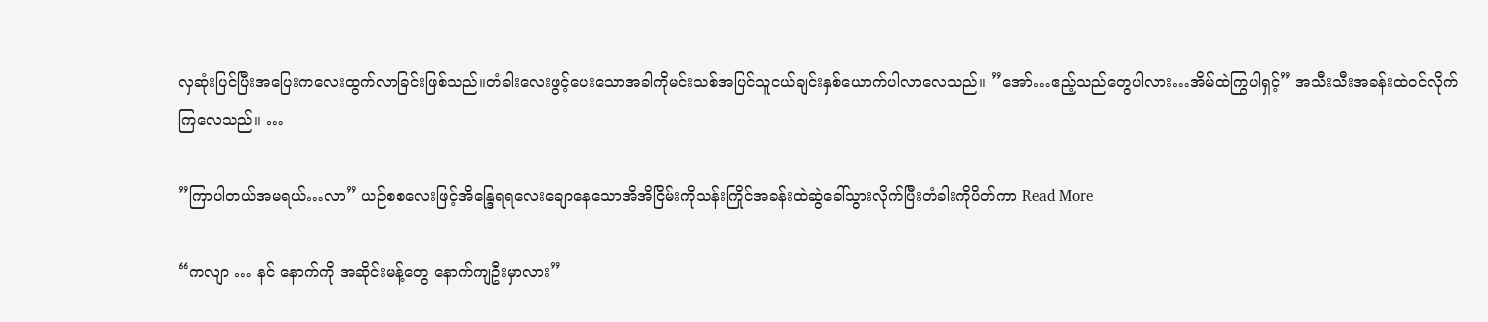လှဆုံးပြင်ပြီးအပြေးကလေးထွက်လာခြင်းဖြစ်သည်။တံခါးလေးဖွင့်ပေးသောအခါကိုမင်းသစ်အပြင်သူငယ်ချင်းနှစ်ယောက်ပါလာလေသည်။ ”အော်…ဧည့်သည်တွေပါလား…အိမ်ထဲကြွပါရှင့်” အသီးသီးအခန်းထဲဝင်လိုက်ကြလေသည်။ …

”ကြာပါတယ်အမရယ်…လာ” ယဉ်စစလေးဖြင့်အိန္ဒြေရရလေးချောနေသောအိအိငြိမ်းကိုသန်းကြိုင်အခန်းထဲဆွဲခေါ်သွားလိုက်ပြီးတံခါးကိုပိတ်ကာ Read More

“ကလျာ … နင် နောက်ကို အဆိုင်းမန့်တွေ နောက်ကျဦးမှာလား”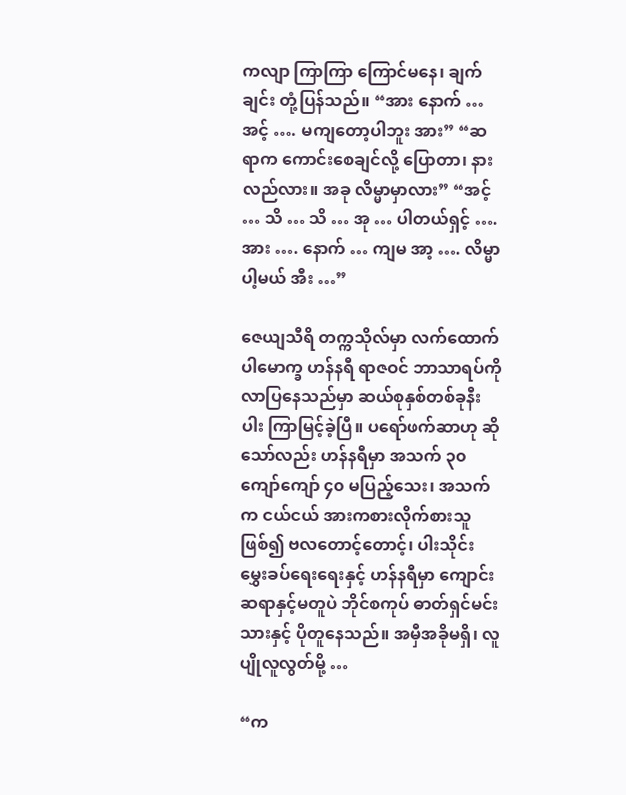ကလျာ ကြာကြာ ကြောင်မနေ၊ ချက်ချင်း တုံ့ပြန်သည်။ “အား နောက် … အင့် …. မကျတော့ပါဘူး အား” “ဆရာက ကောင်းစေချင်လို့ ပြောတာ၊ နားလည်လား။ အခု လိမ္မာမှာလား” “အင့် … သိ … သိ … အု … ပါတယ်ရှင့် …. အား …. နောက် … ကျမ အာ့ …. လိမ္မာပါ့မယ် အီး …”

ဇေယျသီရိ တက္ကသိုလ်မှာ လက်ထောက် ပါမောက္ခ ဟန်နရီ ရာဇဝင် ဘာသာရပ်ကို လာပြနေသည်မှာ ဆယ်စုနှစ်တစ်ခုနီးပါး ကြာမြင့်ခဲ့ပြီ။ ပရော်ဖက်ဆာဟု ဆိုသော်လည်း ဟန်နရီမှာ အသက် ၃၀ ကျော်ကျော် ၄၀ မပြည့်သေး၊ အသက်က ငယ်ငယ် အားကစားလိုက်စားသူဖြစ်၍ ဗလတောင့်တောင့်၊ ပါးသိုင်းမွှေးခပ်ရေးရေးနှင့် ဟန်နရီမှာ ကျောင်းဆရာနှင့်မတူပဲ ဘိုင်စကုပ် ဓာတ်ရှင်မင်းသားနှင့် ပိုတူနေသည်။ အမှီအခိုမရှိ၊ လူပျိုလူလွတ်မို့ …

“က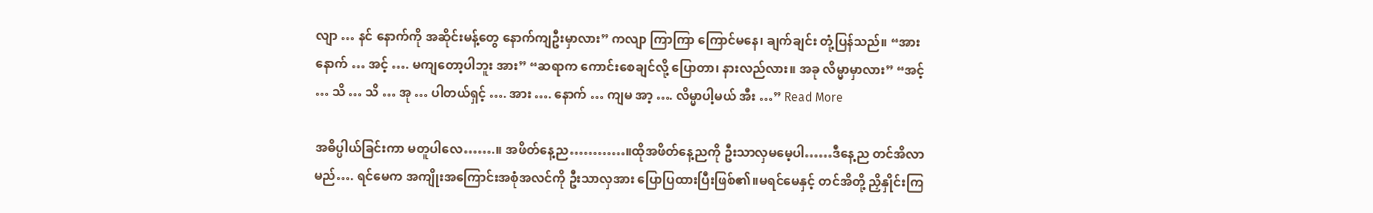လျာ … နင် နောက်ကို အဆိုင်းမန့်တွေ နောက်ကျဦးမှာလား” ကလျာ ကြာကြာ ကြောင်မနေ၊ ချက်ချင်း တုံ့ပြန်သည်။ “အား နောက် … အင့် …. မကျတော့ပါဘူး အား” “ဆရာက ကောင်းစေချင်လို့ ပြောတာ၊ နားလည်လား။ အခု လိမ္မာမှာလား” “အင့် … သိ … သိ … အု … ပါတယ်ရှင့် …. အား …. နောက် … ကျမ အာ့ …. လိမ္မာပါ့မယ် အီး …” Read More

အဓိပ္ပါယ်ခြင်းကာ မတူပါလေ…….။ အဖိတ်နေ့ည…………။ထိုအဖိတ်နေ့ညကို ဦးသာလှမမေ့ပါ……ဒီနေ့ည တင်အိလာမည်…. ရင်မေက အကျိုးအကြောင်းအစုံအလင်ကို ဦးသာလှအား ပြောပြထားပြီးဖြစ်၏။မရင်မေနှင့် တင်အိတို့ ညှိနှိုင်းကြ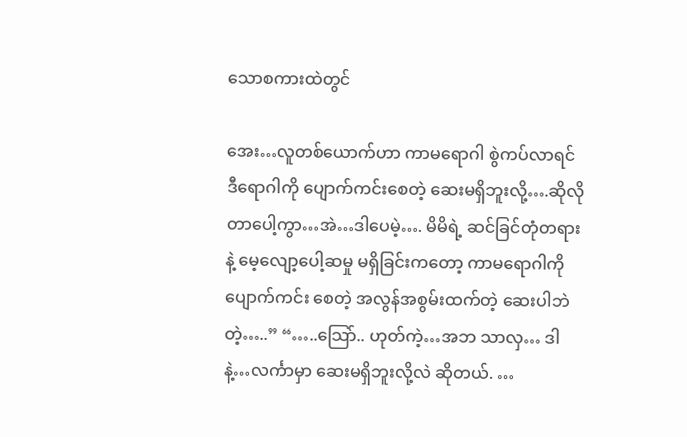သောစကားထဲတွင်

အေး…လူတစ်ယောက်ဟာ ကာမရောဂါ စွဲကပ်လာရင် ဒီရောဂါကို ပျောက်ကင်းစေတဲ့ ဆေးမရှိဘူးလို့….ဆိုလိုတာပေါ့ကွာ…အဲ…ဒါပေမဲ့…. မိမိရဲ့ ဆင်ခြင်တုံတရားနဲ့ မေ့လျော့ပေါ့ဆမှု မရှိခြင်းကတော့ ကာမရောဂါကို ပျောက်ကင်း စေတဲ့ အလွန်အစွမ်းထက်တဲ့ ဆေးပါဘဲတဲ့…..” “…..သြော်.. ဟုတ်ကဲ့…အဘ သာလှ… ဒါနဲ့…လင်္ကာမှာ ဆေးမရှိဘူးလို့လဲ ဆိုတယ်. …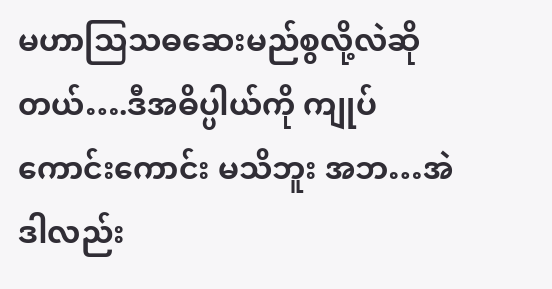မဟာသြသဓဆေးမည်စွလို့လဲဆိုတယ်….ဒီအဓိပ္ပါယ်ကို ကျုပ်ကောင်းကောင်း မသိဘူး အဘ…အဲဒါလည်း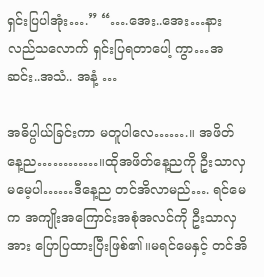ရှင်းပြပါအုံး….” “….အေး..အေး…နားလည်သလောက် ရှင်းပြရတာပေါ့ ကွာ…အဆင်း..အသံ.. အနံ့ …

အဓိပ္ပါယ်ခြင်းကာ မတူပါလေ…….။ အဖိတ်နေ့ည…………။ထိုအဖိတ်နေ့ညကို ဦးသာလှမမေ့ပါ……ဒီနေ့ည တင်အိလာမည်…. ရင်မေက အကျိုးအကြောင်းအစုံအလင်ကို ဦးသာလှအား ပြောပြထားပြီးဖြစ်၏။မရင်မေနှင့် တင်အိ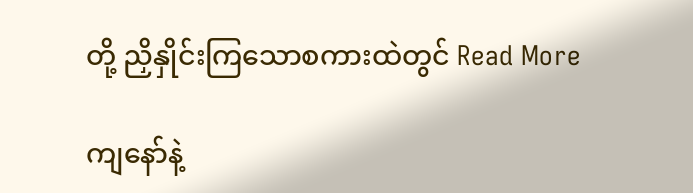တို့ ညှိနှိုင်းကြသောစကားထဲတွင် Read More

ကျနော်နဲ့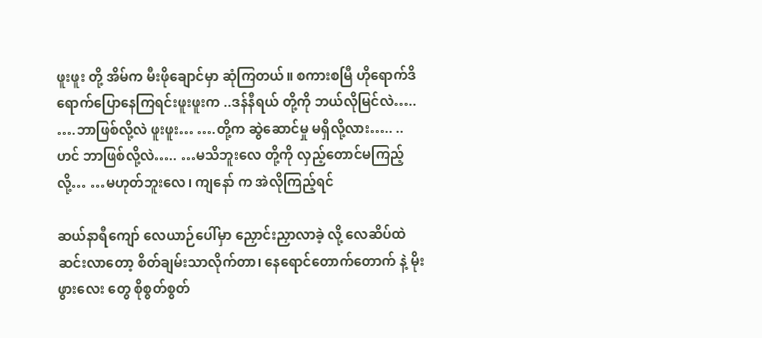ဖူးဖူး တို့ အိမ်က မီးဖိုချောင်မှာ ဆုံကြတယ်။ စကားစမြီ ဟိုရောက်ဒိရောက်ပြောနေကြရင်းဖူးဖူးက ..ဒန်နီရယ် တို့ကို ဘယ်လိုမြင်လဲ….. ….ဘာဖြစ်လို့လဲ ဖူးဖူး… ….တို့က ဆွဲဆောင်မှု မရှိလို့လား….. ..ဟင် ဘာဖြစ်လို့လဲ….. …မသိဘူးလေ တို့ကို လှည့်တောင်မကြည့်လို့… …မဟုတ်ဘူးလေ၊ ကျနော် က အဲလိုကြည့်ရင်

ဆယ်နာရီကျော် လေယာဉ်ပေါ်မှာ ညှောင်းညှာလာခဲ့ လို့ လေဆိပ်ထဲ ဆင်းလာတော့ စိတ်ချမ်းသာလိုက်တာ၊ နေရောင်တောက်တောက် နဲ့ မိုးဖွားလေး တွေ စိုစွတ်စွတ်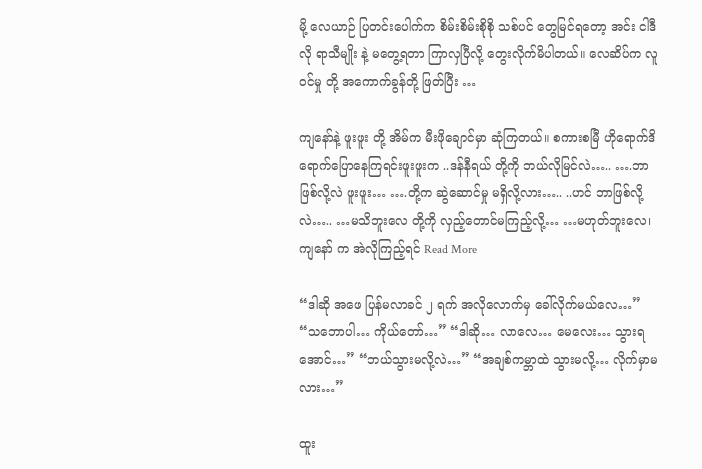မို့ လေယာဉ် ပြတင်းပေါက်က စိမ်းစိမ်းစိုစို သစ်ပင် တွေမြင်ရတော့ အင်း ငါဒီလို ရာသီမျိုး နဲ့ မတွေ့ရတာ ကြာလှပြီလို့ တွေးလိုက်မိပါတယ်။ လေဆိပ်က လူဝင်မှု တို့ အကောက်ခွန်တို့ ဖြတ်ပြီး …

ကျနော်နဲ့ ဖူးဖူး တို့ အိမ်က မီးဖိုချောင်မှာ ဆုံကြတယ်။ စကားစမြီ ဟိုရောက်ဒိရောက်ပြောနေကြရင်းဖူးဖူးက ..ဒန်နီရယ် တို့ကို ဘယ်လိုမြင်လဲ….. ….ဘာဖြစ်လို့လဲ ဖူးဖူး… ….တို့က ဆွဲဆောင်မှု မရှိလို့လား….. ..ဟင် ဘာဖြစ်လို့လဲ….. …မသိဘူးလေ တို့ကို လှည့်တောင်မကြည့်လို့… …မဟုတ်ဘူးလေ၊ ကျနော် က အဲလိုကြည့်ရင် Read More

“ဒါဆို အဖေ ပြန်မလာခင် ၂ ရက် အလိုလောက်မှ ခေါ်လိုက်မယ်လေ…” “သဘောပါ… ကိုယ်တော်…” “ဒါဆို… လာလေ… မေလေး… သွားရအောင်…” “ဘယ်သွားမလို့လဲ…” “အချစ်ကမ္ဘာထဲ သွားမလို့… လိုက်မှာမလား…”

ထူး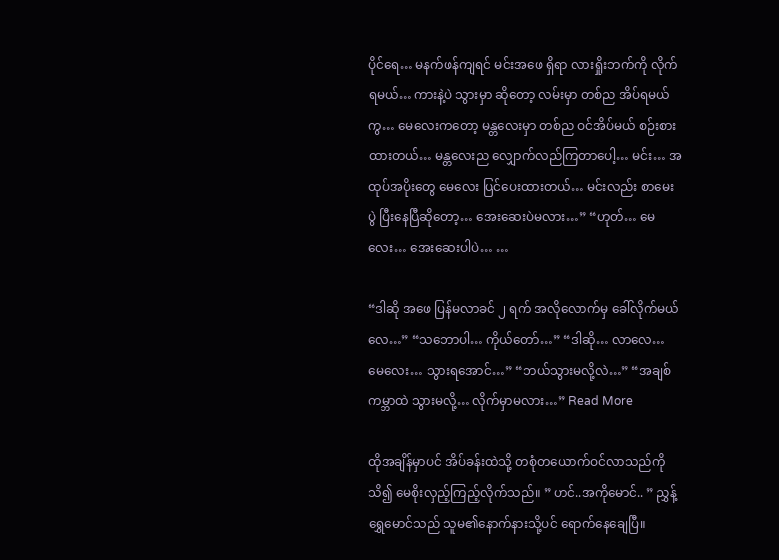ပိုင်ရေ… မနက်ဖန်ကျရင် မင်းအဖေ ရှိရာ လားရှိုးဘက်ကို လိုက်ရမယ်… ကားနဲ့ပဲ သွားမှာ ဆိုတော့ လမ်းမှာ တစ်ည အိပ်ရမယ်ကွ… မေလေးကတော့ မန္တလေးမှာ တစ်ည ဝင်အိပ်မယ် စဉ်းစားထားတယ်… မန္တလေးည လျှောက်လည်ကြတာပေါ့… မင်း… အထုပ်အပိုးတွေ မေလေး ပြင်ပေးထားတယ်… မင်းလည်း စာမေးပွဲ ပြီးနေပြီဆိုတော့… အေးဆေးပဲမလား…” “ဟုတ်… မေလေး… အေးဆေးပါပဲ… …

“ဒါဆို အဖေ ပြန်မလာခင် ၂ ရက် အလိုလောက်မှ ခေါ်လိုက်မယ်လေ…” “သဘောပါ… ကိုယ်တော်…” “ဒါဆို… လာလေ… မေလေး… သွားရအောင်…” “ဘယ်သွားမလို့လဲ…” “အချစ်ကမ္ဘာထဲ သွားမလို့… လိုက်မှာမလား…” Read More

ထိုအချိန်မှာပင် အိပ်ခန်းထဲသို့ တစုံတယောက်ဝင်လာသည်ကို သိ၍ မေစိုးလှည့်ကြည့်လိုက်သည်။ ” ဟင်..အကိုမောင်.. ” ညွှန့်ရွှေမောင်သည် သူမ၏နောက်နားသို့ပင် ရောက်နေချေပြီ။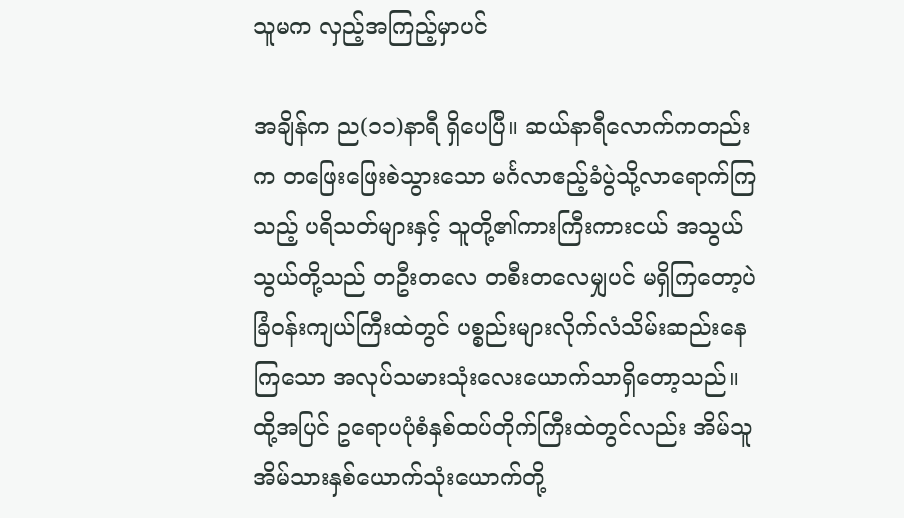သူမက လှည့်အကြည့်မှာပင်

အချိန်က ည(၁၁)နာရီ ရှိပေပြီ။ ဆယ်နာရီလောက်ကတည်းက တဖြေးဖြေးစဲသွားသော မင်္ဂလာဧည့်ခံပွဲသို့လာရောက်ကြသည့် ပရိသတ်များနှင့် သူတို့၏ကားကြီးကားငယ် အသွယ်သွယ်တို့သည် တဦးတလေ တစီးတလေမျှပင် မရှိကြတော့ပဲ ခြံဝန်းကျယ်ကြီးထဲတွင် ပစ္စည်းများလိုက်လံသိမ်းဆည်းနေကြသော အလုပ်သမားသုံးလေးယောက်သာရှိတော့သည်။ ထို့အပြင် ဥရောပပုံစံနှစ်ထပ်တိုက်ကြီးထဲတွင်လည်း အိမ်သူအိမ်သားနှစ်ယောက်သုံးယောက်တို့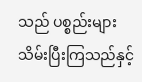သည် ပစ္စည်းများသိမ်းပြီးကြသည်နှင့်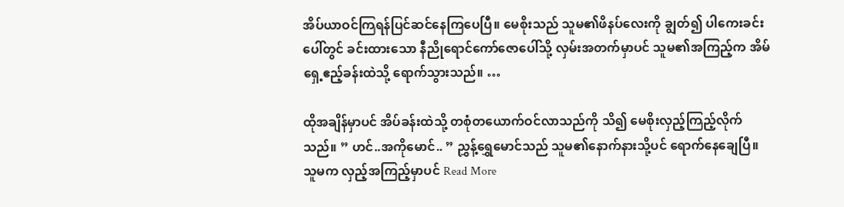အိပ်ယာဝင်ကြရန်ပြင်ဆင်နေကြပေပြီ။ မေစိုးသည် သူမ၏ဖိနပ်လေးကို ချွတ်၍ ပါကေးခင်းပေါ်တွင် ခင်းထားသော နီညိုရောင်ကော်ဇောပေါ်သို့ လှမ်းအတက်မှာပင် သူမ၏အကြည့်က အိမ်ရှေ့ဧည့်ခန်းထဲသို့ ရောက်သွားသည်။ …

ထိုအချိန်မှာပင် အိပ်ခန်းထဲသို့ တစုံတယောက်ဝင်လာသည်ကို သိ၍ မေစိုးလှည့်ကြည့်လိုက်သည်။ ” ဟင်..အကိုမောင်.. ” ညွှန့်ရွှေမောင်သည် သူမ၏နောက်နားသို့ပင် ရောက်နေချေပြီ။ သူမက လှည့်အကြည့်မှာပင် Read More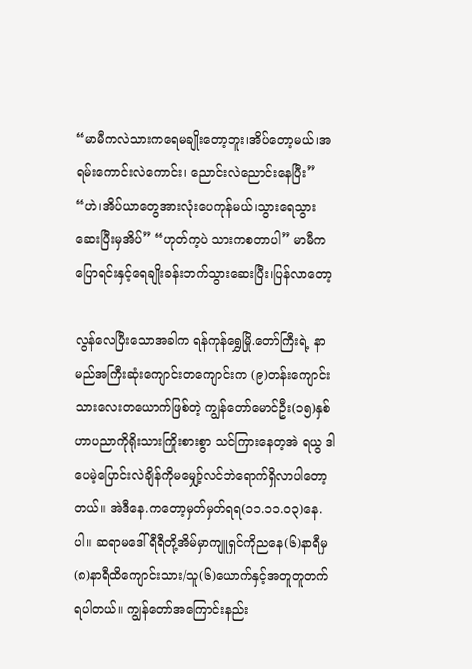“မာမီကလဲသားကရေမချိုးတော့ဘူး၊အိပ်တော့မယ်၊အရမ်းကောင်းလဲကောင်း၊ ညောင်းလဲညောင်းနေပြီး” “ဟဲ၊အိပ်ယာတွေအားလုံးပေကုန်မယ်၊သွားရေသွားဆေးပြီးမှအိပ်” “ဟုတ်က့ပဲ သားကစတာပါ” မာမီကပြောရင်းနှင့်ရေချိုးခန်းဘက်သွားဆေးပြီး၊ပြန်လာတော့

လွန်လေပြီးသောအခါက ရန်ကုန်ရွှေမြို.တော်ကြီးရဲ့ နာမည်အကြီးဆုံးကျောင်းတကျောင်းက (၉)တန်းကျောင်းသားလေးတယောက်ဖြစ်တဲ့ ကျွန်တော်မောင်ဦး(၁၅)နှစ်ဟာပညာကိုရိုးသားကြိုးစားစွာ သင်ကြားနေတ့အဲ ရယွ ဒါပေမဲ့ပြောင်းလဲချိန်ကိုမမျှော့်လင်ဘဲရောက်ရှိလာပါတော့တယ်။ အဲဒီနေ.ကတော့မှတ်မှတ်ရရ(၁၁.၁၁.၀၃)နေ.ပါ။ ဆရာမဒေါ်ရီရီတို့အိမ်မှာကျူရှင်ကိုညနေ(၆)နာရီမှ (၈)နာရီထိကျောင်းသား/သူ(၆)ယောက်နှင့်အတူတူတက်ရပါတယ်။ ကျွန်တော်အကြောင်းနည်း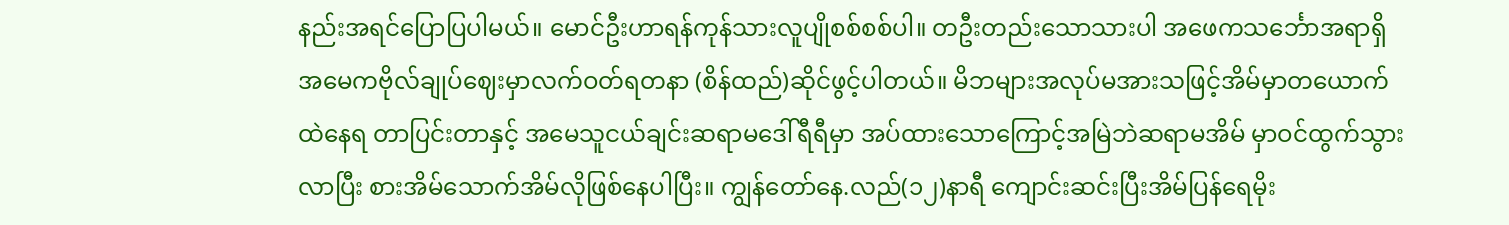နည်းအရင်ပြောပြပါမယ်။ မောင်ဦးဟာရန်ကုန်သားလူပျိုစစ်စစ်ပါ။ တဦးတည်းသောသားပါ အဖေကသင်္ဘောအရာရှိအမေကဗိုလ်ချုပ်ဈေးမှာလက်ဝတ်ရတနာ (စိန်ထည်)ဆိုင်ဖွင့်ပါတယ်။ မိဘများအလုပ်မအားသဖြင့်အိမ်မှာတယောက်ထဲနေရ တာပြင်းတာနှင့် အမေသူငယ်ချင်းဆရာမဒေါ်ရီရီမှာ အပ်ထားသောကြောင့်အမြဲဘဲဆရာမအိမ် မှာဝင်ထွက်သွားလာပြီး စားအိမ်သောက်အိမ်လိုဖြစ်နေပါပြီး။ ကျွန်တော်နေ.လည်(၁၂)နာရီ ကျောင်းဆင်းပြီးအိမ်ပြန်ရေမိုး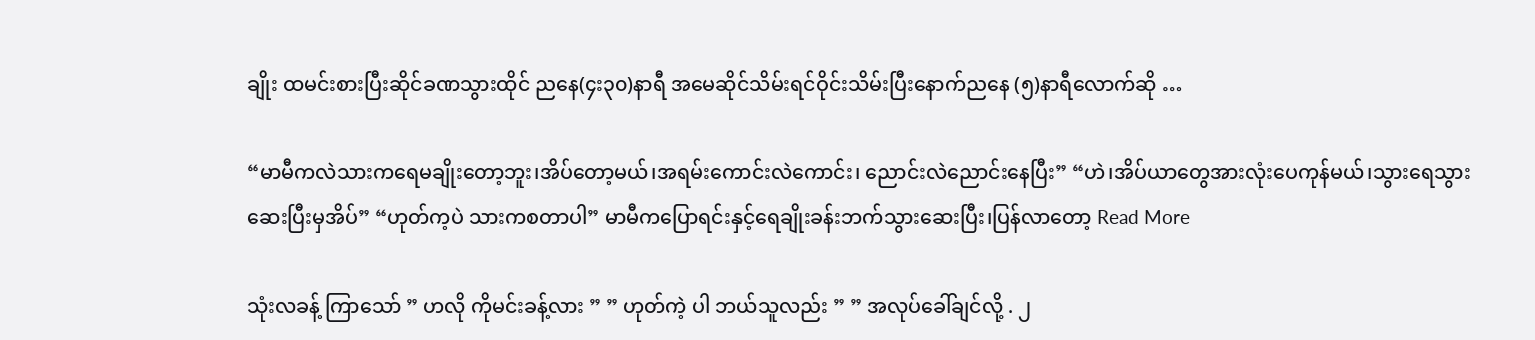ချိုး ထမင်းစားပြီးဆိုင်ခဏသွားထိုင် ညနေ(၄း၃၀)နာရီ အမေဆိုင်သိမ်းရင်ဝိုင်းသိမ်းပြီးနောက်ညနေ (၅)နာရီလောက်ဆို …

“မာမီကလဲသားကရေမချိုးတော့ဘူး၊အိပ်တော့မယ်၊အရမ်းကောင်းလဲကောင်း၊ ညောင်းလဲညောင်းနေပြီး” “ဟဲ၊အိပ်ယာတွေအားလုံးပေကုန်မယ်၊သွားရေသွားဆေးပြီးမှအိပ်” “ဟုတ်က့ပဲ သားကစတာပါ” မာမီကပြောရင်းနှင့်ရေချိုးခန်းဘက်သွားဆေးပြီး၊ပြန်လာတော့ Read More

သုံးလခန့် ကြာသော် ” ဟလို ကိုမင်းခန့်လား ” ” ဟုတ်ကဲ့ ပါ ဘယ်သူလည်း ” ” အလုပ်ခေါ်ချင်လို့ . ၂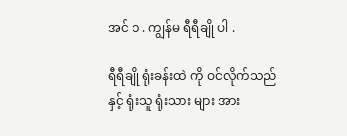အင် ၁ . ကျွန်မ ရီရီချို ပါ .

ရီရီချို ရုံးခန်းထဲ ကို ဝင်လိုက်သည် နှင့် ရုံးသူ ရုံးသား များ အား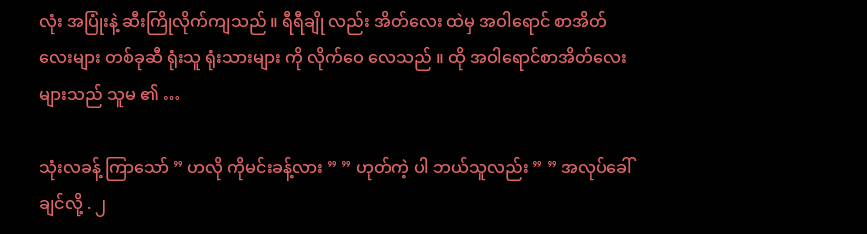လုံး အပြုံးနဲ့ ဆီးကြိုလိုက်ကျသည် ။ ရီရီချို လည်း အိတ်လေး ထဲမှ အဝါရောင် စာအိတ်လေးများ တစ်ခုဆီ ရုံးသူ ရုံးသားများ ကို လိုက်ဝေ လေသည် ။ ထို အဝါရောင်စာအိတ်လေး များသည် သူမ ၏ …

သုံးလခန့် ကြာသော် ” ဟလို ကိုမင်းခန့်လား ” ” ဟုတ်ကဲ့ ပါ ဘယ်သူလည်း ” ” အလုပ်ခေါ်ချင်လို့ . ၂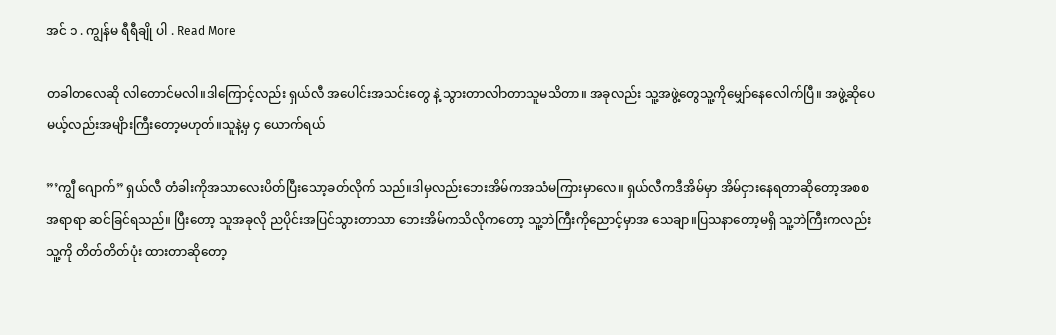အင် ၁ . ကျွန်မ ရီရီချို ပါ . Read More

တခါတလေဆို လါတောင်မလါ။ဒါကြောင့်လည်း ရှယ်လီ အပေါင်းအသင်းတွေ နဲ့ သွားတာလါာတာသူမသိတာ။ အခုလည်း သူ့အဖွဲ့တွေသူ့ကိုမျှော်နေလေါက်ပြီ။ အဖွဲ့ဆိုပေမယ့်လည်းအမျိားကြီးတော့မဟုတ်။သူနဲ့မှ ၄ ယောက်ရယ်

”’ကျွီ ဂျောက်” ရှယ်လီ တံခါးကိုအသာလေးပိတ်ပြီးသော့ခတ်လိုက် သည်။ဒါမှလည်းဘေးအိမ်ကအသံမကြားမှာလေ။ ရှယ်လီကဒီအိမ်မှာ အိမ်ငှားနေရတာဆိုတော့အစစ အရာရာ ဆင်ခြင်ရသည်။ ပြီးတော့ သူအခုလို ညပိုင်းအပြင်သွားတာသာ ဘေးအိမ်ကသိလိုကတော့ သူ့ဘဲကြီးကိုညောင့်မှာအ သေချာ။ပြသနာတော့မရှိ သူ့ဘဲကြီးကလည်းသူ့ကို တိတ်တိတ်ပုံး ထားတာဆိုတော့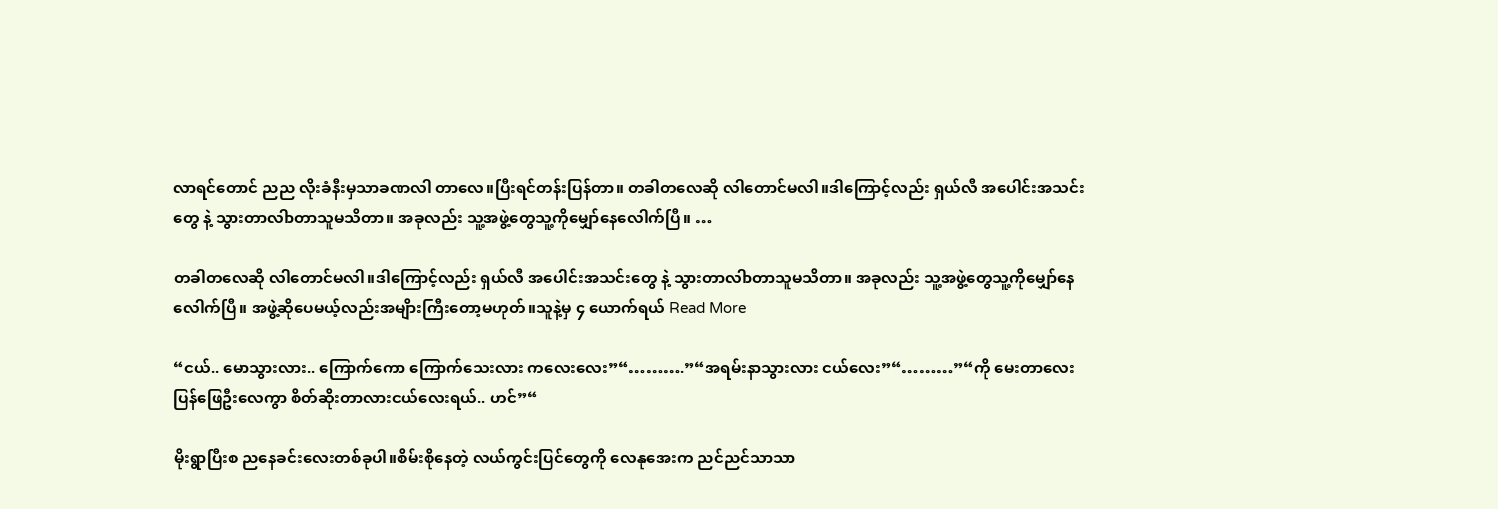လာရင်တောင် ညည လိုးခံနီးမှသာခဏလါ တာလေ။ပြီးရင်တန်းပြန်တာ။ တခါတလေဆို လါတောင်မလါ။ဒါကြောင့်လည်း ရှယ်လီ အပေါင်းအသင်းတွေ နဲ့ သွားတာလါာတာသူမသိတာ။ အခုလည်း သူ့အဖွဲ့တွေသူ့ကိုမျှော်နေလေါက်ပြီ။ …

တခါတလေဆို လါတောင်မလါ။ဒါကြောင့်လည်း ရှယ်လီ အပေါင်းအသင်းတွေ နဲ့ သွားတာလါာတာသူမသိတာ။ အခုလည်း သူ့အဖွဲ့တွေသူ့ကိုမျှော်နေလေါက်ပြီ။ အဖွဲ့ဆိုပေမယ့်လည်းအမျိားကြီးတော့မဟုတ်။သူနဲ့မှ ၄ ယောက်ရယ် Read More

“ငယ်.. မောသွားလား.. ကြောက်ကော ကြောက်သေးလား ကလေးလေး”“……….”“အရမ်းနာသွားလား ငယ်လေး”“………”“ကို မေးတာလေးပြန်ဖြေဦးလေကွာ စိတ်ဆိုးတာလားငယ်လေးရယ်.. ဟင်”“

မိုးရွာပြီးစ ညနေခင်းလေးတစ်ခုပါ။စိမ်းစိုနေတဲ့ လယ်ကွင်းပြင်တွေကို လေနုအေးက ညင်ညင်သာသာ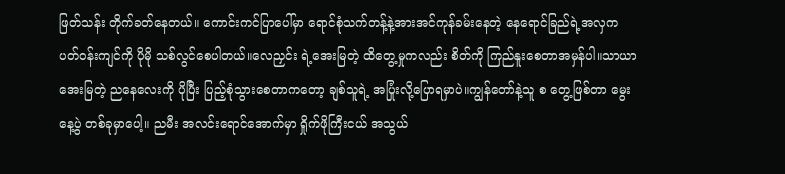ဖြတ်သန်း တိုက်ခတ်နေတယ်။ ကောင်းကင်ပြာပေါ်မှာ ရောင်စုံသက်တန့်နဲ့အားအင်ကုန်ခမ်းနေတဲ့ နေရောင်ခြည်ရဲ့အလှက ပတ်ဝန်းကျင်ကို ပိုမို သစ်လွင်စေပါတယ်။လေညှင်း ရဲ့အေးမြတဲ့ ထိတွေ့မှုကလည်း စိတ်ကို ကြည်နူးစေတာအမှန်ပါ။သာယာအေးမြတဲ့ ညနေလေးကို ပိုပြီး ပြည့်စုံသွားစေတာကတော့ ချစ်သူရဲ့ အပြုံးလို့ပြောရမှာပဲ။ကျွန်တော်နဲ့သူ စ တွေ့ဖြစ်တာ မွေးနေ့ပွဲ တစ်ခုမှာပေါ့။ ညမီး အလင်းရောင်အောက်မှာ ရှိုက်ဖိုကြီးငယ် အသွယ်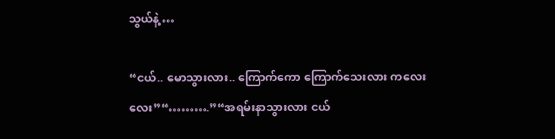သွယ်နဲ့ …

“ငယ်.. မောသွားလား.. ကြောက်ကော ကြောက်သေးလား ကလေးလေး”“……….”“အရမ်းနာသွားလား ငယ်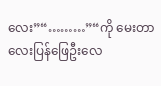လေး”“………”“ကို မေးတာလေးပြန်ဖြေဦးလေ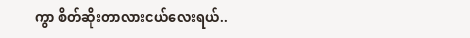ကွာ စိတ်ဆိုးတာလားငယ်လေးရယ်..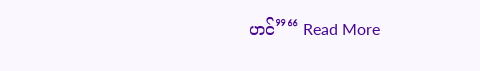ဟင်”“ Read More